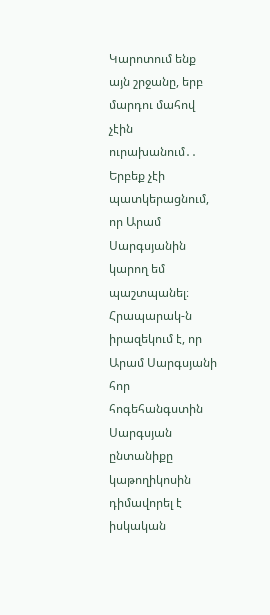Կարոտում ենք այն շրջանը, երբ մարդու մահով չէին ուրախանում․․
Երբեք չէի պատկերացնում, որ Արամ Սարգսյանին կարող եմ պաշտպանել։ Հրապարակ-ն իրազեկում է, որ Արամ Սարգսյանի հոր հոգեհանգստին Սարգսյան ընտանիքը կաթողիկոսին դիմավորել է իսկական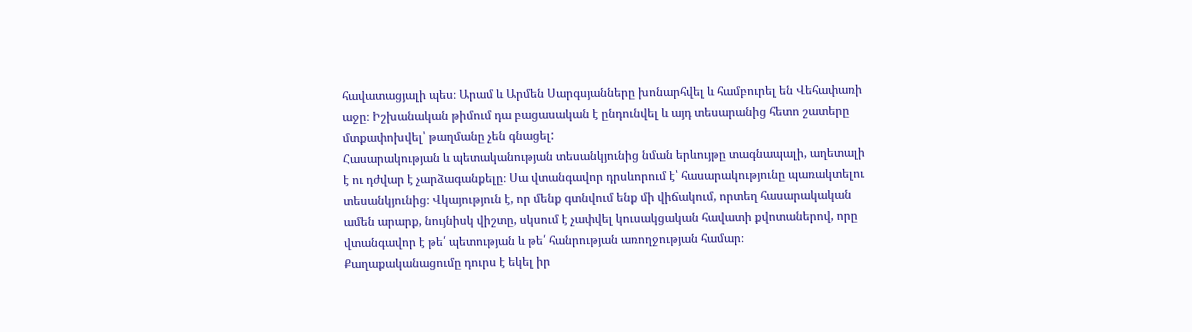հավատացյալի պես։ Արամ և Արմեն Սարգսյանները խոնարհվել և համբուրել են Վեհափառի աջը։ Իշխանական թիմում դա բացասական է ընդունվել և այդ տեսարանից հետո շատերը մտքափոխվել՝ թաղմանը չեն գնացել:
Հասարակության և պետականության տեսանկյունից նման երևույթը տագնապալի, աղետալի է ու դժվար է չարձագանքելը։ Սա վտանգավոր դրսևորում է՝ հասարակությունը պառակտելու տեսանկյունից։ Վկայություն է, որ մենք գտնվում ենք մի վիճակում, որտեղ հասարակական ամեն արարք, նույնիսկ վիշտը, սկսում է չափվել կուսակցական հավատի քվոտաներով, որը վտանգավոր է թե՛ պետության և թե՛ հանրության առողջության համար։
Քաղաքականացումը դուրս է եկել իր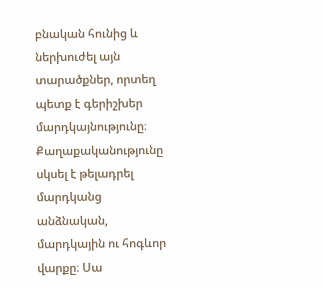բնական հունից և ներխուժել այն տարածքներ, որտեղ պետք է գերիշխեր մարդկայնությունը։ Քաղաքականությունը սկսել է թելադրել մարդկանց անձնական, մարդկային ու հոգևոր վարքը։ Սա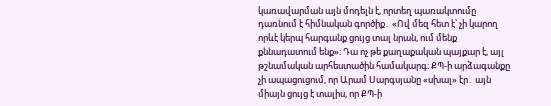կառավարման այն մոդելն է, որտեղ պառակտումը դառնում է հիմնական գործիք․ «Ով մեզ հետ է՝ չի կարող որևէ կերպ հարգանք ցույց տալ նրան, ում մենք քննադատում ենք»։ Դա ոչ թե քաղաքական պայքար է, այլ թշնամական արհեստածին համակարգ։ ՔՊ-ի արձագանքը չի ապացուցում, որ Արամ Սարգսյանը «սխալ» էր․ այն միայն ցույց է տալիս, որ ՔՊ-ի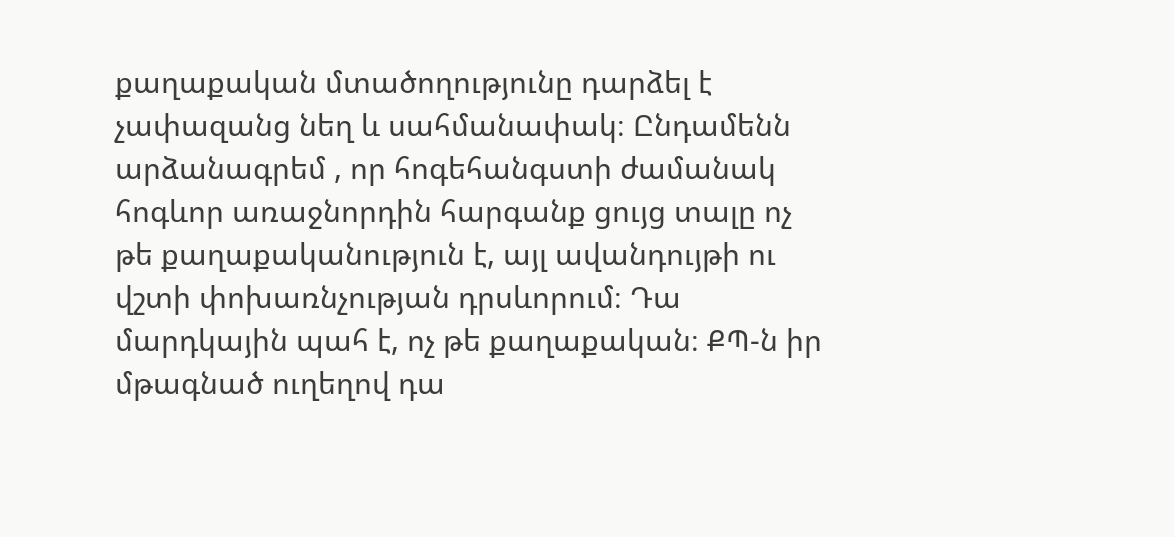քաղաքական մտածողությունը դարձել է չափազանց նեղ և սահմանափակ։ Ընդամենն արձանագրեմ , որ հոգեհանգստի ժամանակ հոգևոր առաջնորդին հարգանք ցույց տալը ոչ թե քաղաքականություն է, այլ ավանդույթի ու վշտի փոխառնչության դրսևորում։ Դա մարդկային պահ է, ոչ թե քաղաքական։ ՔՊ-ն իր մթագնած ուղեղով դա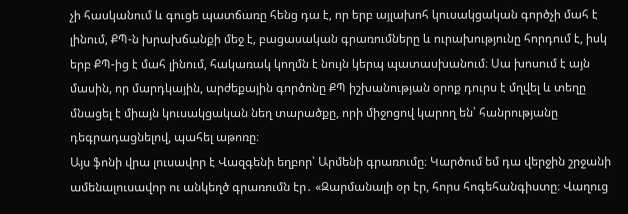չի հասկանում և գուցե պատճառը հենց դա է, որ երբ այլախոհ կուսակցական գործչի մահ է լինում, ՔՊ-ն խրախճանքի մեջ է, բացասական գրառումները և ուրախությունը հորդում է, իսկ երբ ՔՊ-ից է մահ լինում, հակառակ կողմն է նույն կերպ պատասխանում։ Սա խոսում է այն մասին, որ մարդկային, արժեքային գործոնը ՔՊ իշխանության օրոք դուրս է մղվել և տեղը մնացել է միայն կուսակցական նեղ տարածքը, որի միջոցով կարող են՝ հանրությանը դեգրադացնելով, պահել աթոռը։
Այս ֆոնի վրա լուսավոր է Վազգենի եղբոր՝ Արմենի գրառումը։ Կարծում եմ դա վերջին շրջանի ամենալուսավոր ու անկեղծ գրառումն էր․ «Զարմանալի օր էր, հորս հոգեհանգիստը։ Վաղուց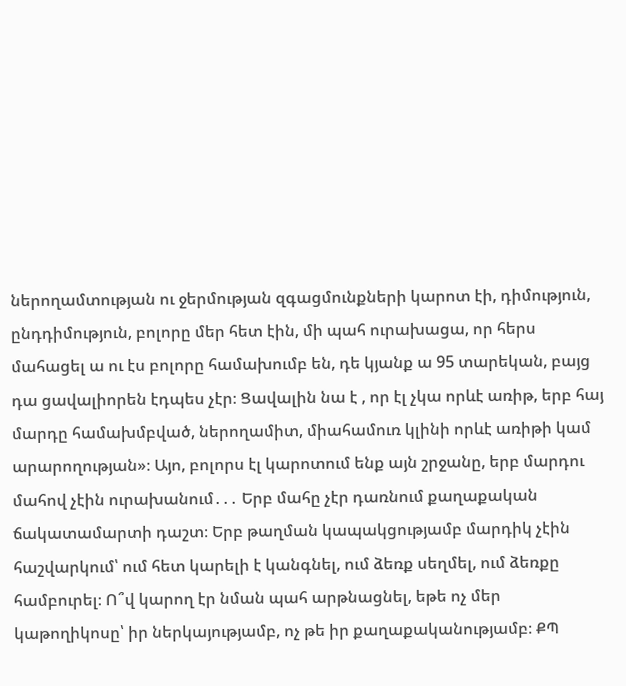ներողամտության ու ջերմության զգացմունքների կարոտ էի, դիմություն, ընդդիմություն, բոլորը մեր հետ էին, մի պահ ուրախացա, որ հերս մահացել ա ու էս բոլորը համախումբ են, դե կյանք ա 95 տարեկան, բայց դա ցավալիորեն էդպես չէր։ Ցավալին նա է , որ էլ չկա որևէ առիթ, երբ հայ մարդը համախմբված, ներողամիտ, միահամուռ կլինի որևէ առիթի կամ արարողության»։ Այո, բոլորս էլ կարոտում ենք այն շրջանը, երբ մարդու մահով չէին ուրախանում․․․ Երբ մահը չէր դառնում քաղաքական ճակատամարտի դաշտ։ Երբ թաղման կապակցությամբ մարդիկ չէին հաշվարկում՝ ում հետ կարելի է կանգնել, ում ձեռք սեղմել, ում ձեռքը համբուրել։ Ո՞վ կարող էր նման պահ արթնացնել, եթե ոչ մեր կաթողիկոսը՝ իր ներկայությամբ, ոչ թե իր քաղաքականությամբ։ ՔՊ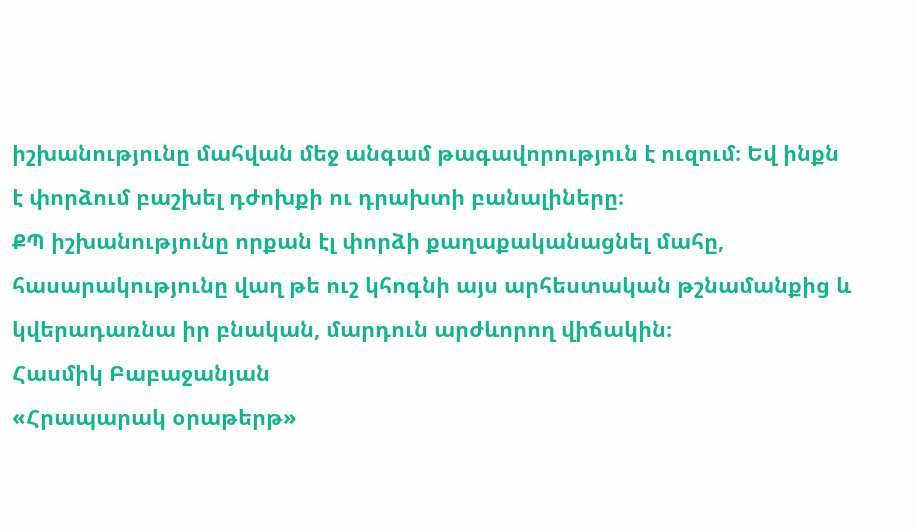իշխանությունը մահվան մեջ անգամ թագավորություն է ուզում։ Եվ ինքն է փորձում բաշխել դժոխքի ու դրախտի բանալիները։
ՔՊ իշխանությունը որքան էլ փորձի քաղաքականացնել մահը, հասարակությունը վաղ թե ուշ կհոգնի այս արհեստական թշնամանքից և կվերադառնա իր բնական, մարդուն արժևորող վիճակին։
Հասմիկ Բաբաջանյան
«Հրապարակ օրաթերթ»